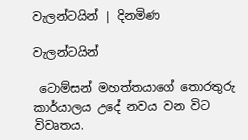වැලන්ටයින් | දිනමිණ

වැලන්ටයින්

 ටොම්සන් මහත්තයාගේ තොරතුරු කාර්යාලය උදේ නවය වන විට විවෘතය.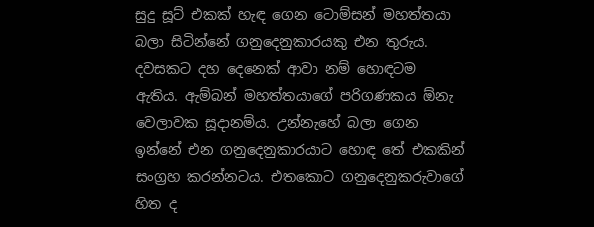සුදු සූට් එකක් හැඳ ගෙන ටොම්සන් මහත්තයා බලා සිටින්නේ ගනුදෙනුකාරයකු එන තුරුය. දවසකට දහ දෙනෙක් ආවා නම් හොඳටම ඇතිය. ඇම්බන් මහත්තයාගේ පරිගණකය ඕනැ වෙලාවක සූදානම්ය. උන්නැහේ බලා ගෙන ඉන්නේ එන ගනුදෙනුකාරයාට හොඳ තේ එකකින් සංග්‍රහ කරන්නටය. එතකොට ගනුදෙනුකරුවාගේ හිත ද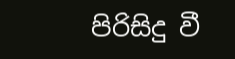පිරිසිදු වී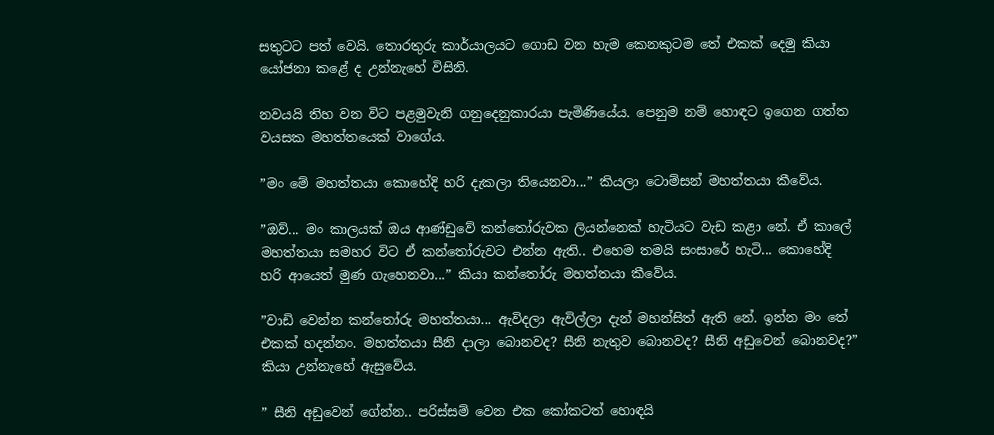සතුටට පත් වෙයි. තොරතුරු කාර්යාලයට ගොඩ වන හැම කෙනකුටම තේ එකක් දෙමු කියා යෝජනා කළේ ද උන්නැහේ විසිනි.

නවයයි තිහ වන විට පළමුවැනි ගනුදෙනුකාරයා පැමිණියේය. පෙනුම නම් හොඳට ඉගෙන ගත්ත වයසක මහත්තයෙක් වාගේය.

”මං මේ මහත්තයා කොහේදි හරි දැකලා තියෙනවා...” කියලා ටොම්සන් මහත්තයා කීවේය.

”ඔව්... මං කාලයක් ඔය ආණ්ඩුවේ කන්තෝරුවක ලියන්නෙක් හැටියට වැඩ කළා නේ. ඒ කාලේ මහත්තයා සමහර විට ඒ කන්තෝරුවට එන්න ඇති.. එහෙම තමයි සංසාරේ හැටි... කොහේදි හරි ආයෙත් මුණ ගැහෙනවා...” කියා කන්තෝරු මහත්තයා කීවේය.

”වාඩි වෙන්න කන්තෝරු මහත්තයා... ඇවිදලා ඇවිල්ලා දැන් මහන්සිත් ඇති නේ. ඉන්න මං තේ එකක් හදන්නං. මහත්තයා සීනි දාලා බොනවද? සීනි නැතුව බොනවද? සීනි අඩුවෙන් බොනවද?” කියා උන්නැහේ ඇසුවේය.

” සීනි අඩුවෙන් ගේන්න.. පරිස්සම් වෙන එක කෝකටත් හොඳයි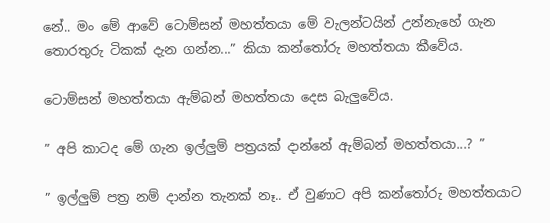නේ.. මං මේ ආවේ ටොම්සන් මහත්තයා මේ වැලන්ටයින් උන්නැහේ ගැන තොරතුරු ටිකක් දැන ගන්න...” කියා කන්තෝරු මහත්තයා කීවේය.

ටොම්සන් මහත්තයා ඇම්බන් මහත්තයා දෙස බැලුවේය.

” අපි කාටද මේ ගැන ඉල්ලුම් පත්‍රයක් දාන්නේ ඇම්බන් මහත්තයා...? ”

” ඉල්ලුම් පත්‍ර නම් දාන්න තැනක් නෑ.. ඒ වුණාට අපි කන්තෝරු මහත්තයාට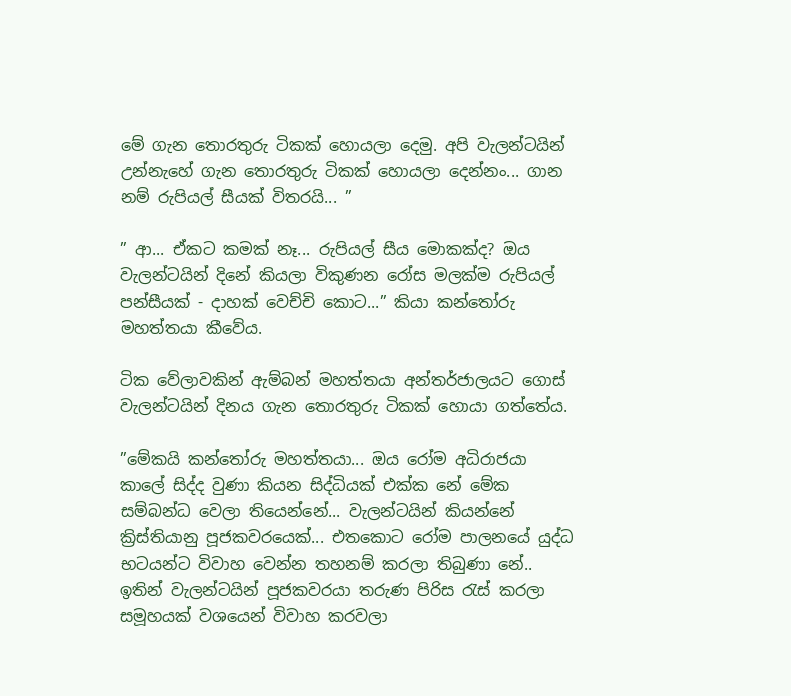මේ ගැන තොරතුරු ටිකක් හොයලා දෙමු. අපි වැලන්ටයින් උන්නැහේ ගැන තොරතුරු ටිකක් හොයලා දෙන්නං... ගාන නම් රුපියල් සීයක් විතරයි... ”

” ආ... ඒකට කමක් නෑ... රුපියල් සීය මොකක්ද? ඔය වැලන්ටයින් දිනේ කියලා විකුණන රෝස මලක්ම රුපියල් පන්සීයක් - දාහක් වෙච්චි කොට...” කියා කන්තෝරු මහත්තයා කීවේය.

ටික වේලාවකින් ඇම්බන් මහත්තයා අන්තර්ජාලයට ගොස් වැලන්ටයින් දිනය ගැන තොරතුරු ටිකක් හොයා ගත්තේය.

”මේකයි කන්තෝරු මහත්තයා... ඔය රෝම අධිරාජයා කාලේ සිද්ද වුණා කියන සිද්ධියක් එක්ක නේ මේක සම්බන්ධ වෙලා තියෙන්නේ... වැලන්ටයින් කියන්නේ ක්‍රිස්තියානු පූජකවරයෙක්... එතකොට රෝම පාලනයේ යුද්ධ භටයන්ට විවාහ වෙන්න තහනම් කරලා තිබුණා නේ.. ඉතින් වැලන්ටයින් පූජකවරයා තරුණ පිරිස රැස් කරලා සමූහයක් වශයෙන් විවාහ කරවලා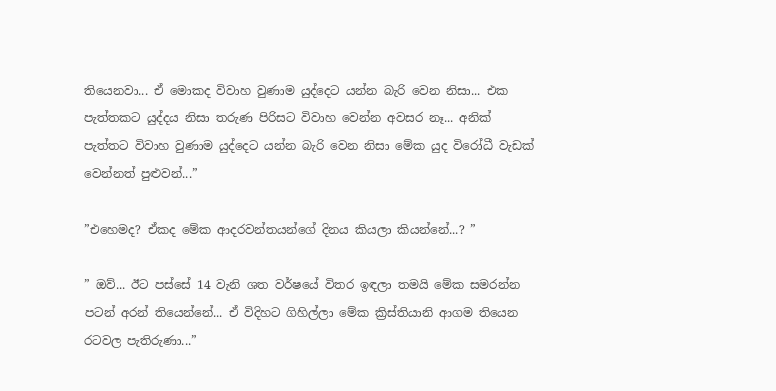තියෙනවා... ඒ මොකද විවාහ වුණාම යුද්දෙට යන්න බැරි වෙන නිසා... එක පැත්තකට යුද්දය නිසා තරුණ පිරිසට විවාහ වෙන්න අවසර නෑ... අනික් පැත්තට විවාහ වුණාම යුද්දෙට යන්න බැරි වෙන නිසා මේක යුද විරෝධී වැඩක් වෙන්නත් පුළුවන්...”

”එහෙමද? ඒකද මේක ආදරවන්තයන්ගේ දිනය කියලා කියන්නේ...? ”

” ඔව්... ඊට පස්සේ 14 වැනි ශත වර්ෂයේ විතර ඉඳලා තමයි මේක සමරන්න පටන් අරන් තියෙන්නේ... ඒ විදිහට ගිහිල්ලා මේක ක්‍රිස්තියානි ආගම තියෙන රටවල පැතිරුණා...”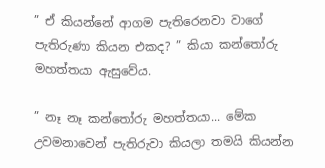” ඒ කියන්නේ ආගම පැතිරෙනවා වාගේ පැතිරුණා කියන එකද? ” කියා කන්තෝරු මහත්තයා ඇසුවේය.

” නෑ නෑ කන්තෝරු මහත්තයා... මේක උවමනාවෙන් පැතිරුවා කියලා තමයි කියන්න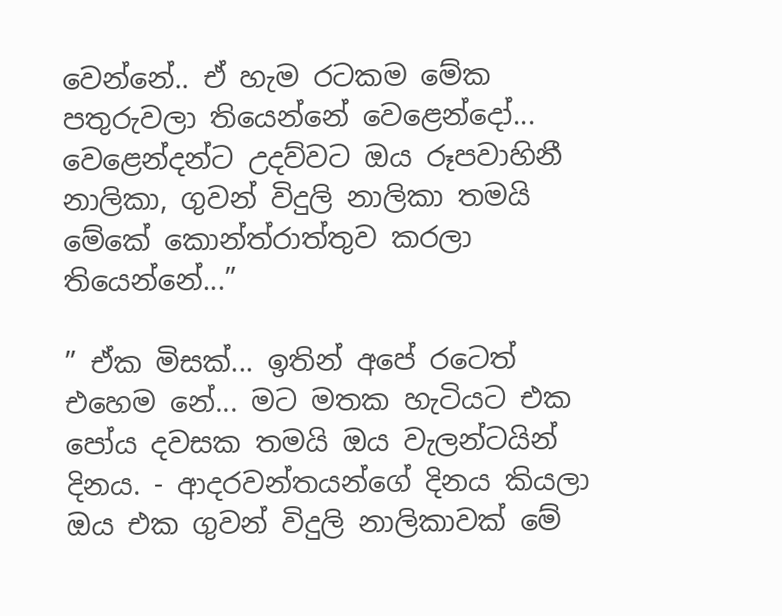වෙන්නේ.. ඒ හැම රටකම මේක පතුරුවලා තියෙන්නේ වෙළෙන්දෝ... වෙළෙන්දන්ට උදව්වට ඔය රූපවාහිනී නාලිකා, ගුවන් විදුලි නාලිකා තමයි මේකේ කොන්ත්රාත්තුව කරලා තියෙන්නේ...”

” ඒක මිසක්... ඉතින් අපේ රටෙත් එහෙම නේ... මට මතක හැටියට එක පෝය දවසක තමයි ඔය වැලන්ටයින් දිනය. - ආදරවන්තයන්ගේ දිනය කියලා ඔය එක ගුවන් විදුලි නාලිකාවක් මේ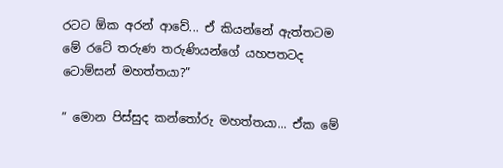රටට ඕක අරන් ආවේ... ඒ කියන්නේ ඇත්තටම මේ රටේ තරුණ තරුණියන්ගේ යහපතටද ටොම්සන් මහත්තයා?”

” මොන පිස්සුද කන්තෝරු මහත්තයා... ඒක මේ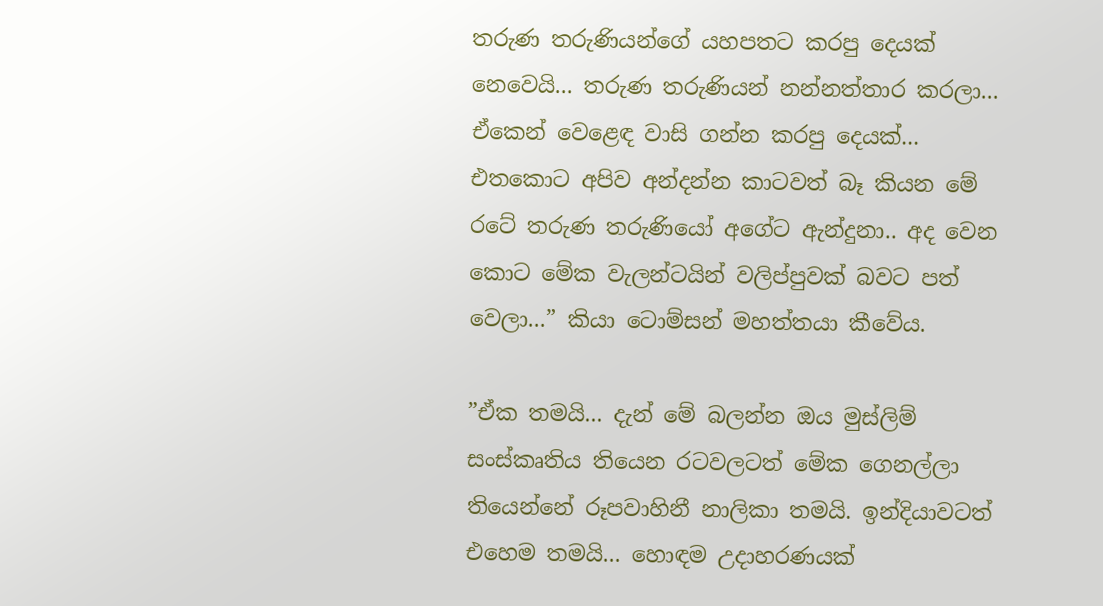තරුණ තරුණියන්ගේ යහපතට කරපු දෙයක් නෙවෙයි... තරුණ තරුණියන් නන්නත්තාර කරලා... ඒකෙන් වෙළෙඳ වාසි ගන්න කරපු දෙයක්... එතකොට අපිව අන්දන්න කාටවත් බෑ කියන මේ රටේ තරුණ තරුණියෝ අගේට ඇන්දුනා.. අද වෙන කොට මේක වැලන්ටයින් වලිප්පුවක් බවට පත් වෙලා...” කියා ටොම්සන් මහත්තයා කීවේය.

”ඒක තමයි... දැන් මේ බලන්න ඔය මුස්ලිම් සංස්කෘතිය තියෙන රටවලටත් මේක ගෙනල්ලා තියෙන්නේ රූපවාහිනී නාලිකා තමයි. ඉන්දියාවටත් එහෙම තමයි... හොඳම උදාහරණයක්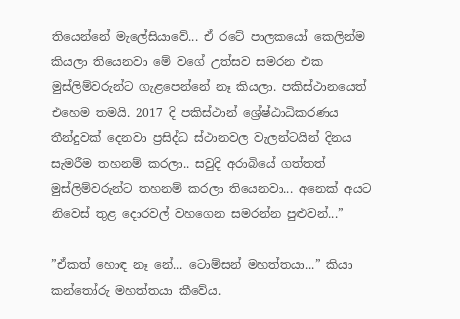තියෙන්නේ මැලේසියාවේ... ඒ රටේ පාලකයෝ කෙලින්ම කියලා තියෙනවා මේ වගේ උත්සව සමරන එක මුස්ලිම්වරුන්ට ගැළපෙන්නේ නෑ කියලා. පකිස්ථානයෙත් එහෙම තමයි. 2017 දි පකිස්ථාන් ශ්‍රේෂ්ඨාධිකරණය තීන්දුවක් දෙනවා ප්‍රසිද්ධ ස්ථානවල වැලන්ටයින් දිනය සැමරීම තහනම් කරලා.. සවුදි අරාබියේ ගත්තත් මුස්ලිම්වරුන්ට තහනම් කරලා තියෙනවා... අනෙක් අයට නිවෙස් තුළ දොරවල් වහගෙන සමරන්න පුළුවන්...”

”ඒකත් හොඳ නෑ නේ... ටොම්සන් මහත්තයා...” කියා කන්තෝරු මහත්තයා කීවේය.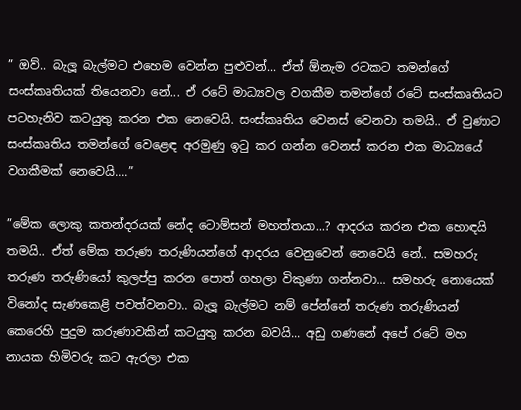” ඔව්.. බැලූ බැල්මට එහෙම වෙන්න පුළුවන්... ඒත් ඕනැම රටකට තමන්ගේ සංස්කෘතියක් තියෙනවා නේ... ඒ රටේ මාධ්‍යවල වගකීම තමන්ගේ රටේ සංස්කෘතියට පටහැනිව කටයුතු කරන එක නෙවෙයි. සංස්කෘතිය වෙනස් වෙනවා තමයි.. ඒ වුණාට සංස්කෘතිය තමන්ගේ වෙළෙඳ අරමුණු ඉටු කර ගන්න වෙනස් කරන එක මාධ්‍යයේ වගකීමක් නෙවෙයි....”

”මේක ලොකු කතන්දරයක් නේද ටොම්සන් මහත්තයා...? ආදරය කරන එක හොඳයි තමයි.. ඒත් මේක තරුණ තරුණියන්ගේ ආදරය වෙනුවෙන් නෙවෙයි නේ.. සමහරු තරුණ තරුණියෝ කුලප්පු කරන පොත් ගහලා විකුණා ගන්නවා... සමහරු නොයෙක් විනෝද සැණකෙළි පවත්වනවා.. බැලූ බැල්මට නම් පේන්නේ තරුණ තරුණියන් කෙරෙහි පුදුම කරුණාවකින් කටයුතු කරන බවයි... අඩු ගණනේ අපේ රටේ මහ නායක හිමිවරු කට ඇරලා එක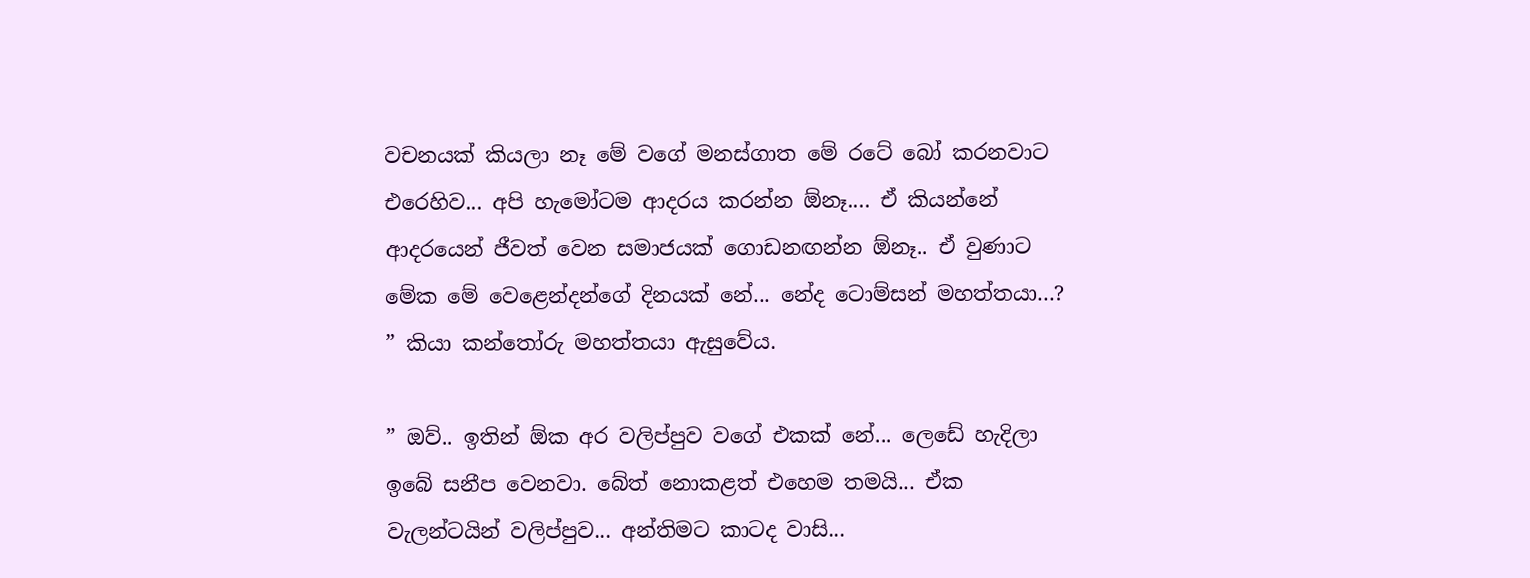වචනයක් කියලා නෑ මේ වගේ මනස්ගාත මේ රටේ බෝ කරනවාට එරෙහිව... අපි හැමෝටම ආදරය කරන්න ඕනෑ.... ඒ කියන්නේ ආදරයෙන් ජීවත් වෙන සමාජයක් ගොඩනඟන්න ඕනෑ.. ඒ වුණාට මේක මේ වෙළෙන්දන්ගේ දිනයක් නේ... නේද ටොම්සන් මහත්තයා...? ” කියා කන්තෝරු මහත්තයා ඇසුවේය.

” ඔව්.. ඉතින් ඕක අර වලිප්පුව වගේ එකක් නේ... ලෙඩේ හැදිලා ඉබේ සනීප වෙනවා. බේත් නොකළත් එහෙම තමයි... ඒක වැලන්ටයින් වලිප්පුව... අන්තිමට කාටද වාසි...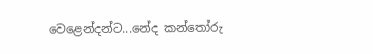වෙළෙන්දන්ට...නේද කන්තෝරු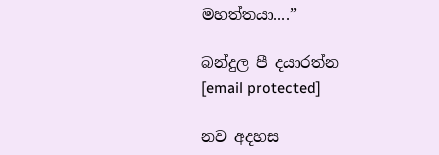මහත්තයා....”

බන්දුල පී දයාරත්න
[email protected]

නව අදහස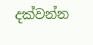දක්වන්න